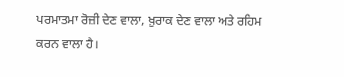ਪਰਮਾਤਮਾ ਰੋਜ਼ੀ ਦੇਣ ਵਾਲਾ, ਖ਼ੁਰਾਕ ਦੇਣ ਵਾਲਾ ਅਤੇ ਰਹਿਮ ਕਰਨ ਵਾਲਾ ਹੈ।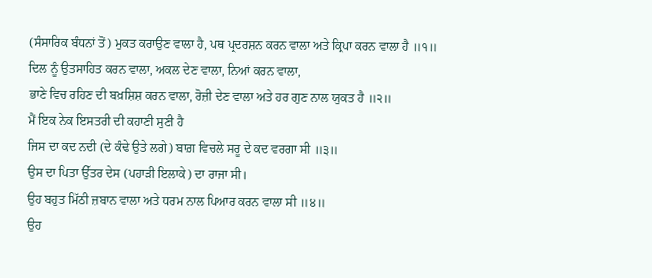(ਸੰਸਾਰਿਕ ਬੰਧਨਾਂ ਤੋਂ) ਮੁਕਤ ਕਰਾਉਣ ਵਾਲਾ ਹੈ, ਪਥ ਪ੍ਰਦਰਸ਼ਨ ਕਰਨ ਵਾਲਾ ਅਤੇ ਕ੍ਰਿਪਾ ਕਰਨ ਵਾਲਾ ਹੈ ॥੧॥
ਦਿਲ ਨੂੰ ਉਤਸਾਹਿਤ ਕਰਨ ਵਾਲਾ, ਅਕਲ ਦੇਣ ਵਾਲਾ, ਨਿਆਂ ਕਰਨ ਵਾਲਾ,
ਭਾਣੇ ਵਿਚ ਰਹਿਣ ਦੀ ਬਖ਼ਸ਼ਿਸ਼ ਕਰਨ ਵਾਲਾ, ਰੋਜ਼ੀ ਦੇਣ ਵਾਲਾ ਅਤੇ ਹਰ ਗੁਣ ਨਾਲ ਯੁਕਤ ਹੈ ॥੨॥
ਮੈਂ ਇਕ ਨੇਕ ਇਸਤਰੀ ਦੀ ਕਹਾਣੀ ਸੁਣੀ ਹੈ
ਜਿਸ ਦਾ ਕਦ ਨਦੀ (ਦੇ ਕੰਢੇ ਉਤੇ ਲਗੇ) ਬਾਗ਼ ਵਿਚਲੇ ਸਰੂ ਦੇ ਕਦ ਵਰਗਾ ਸੀ ॥੩॥
ਉਸ ਦਾ ਪਿਤਾ ਉੱਤਰ ਦੇਸ (ਪਹਾੜੀ ਇਲਾਕੇ) ਦਾ ਰਾਜਾ ਸੀ।
ਉਹ ਬਹੁਤ ਮਿੱਠੀ ਜ਼ਬਾਨ ਵਾਲਾ ਅਤੇ ਧਰਮ ਨਾਲ ਪਿਆਰ ਕਰਨ ਵਾਲਾ ਸੀ ॥੪॥
ਉਹ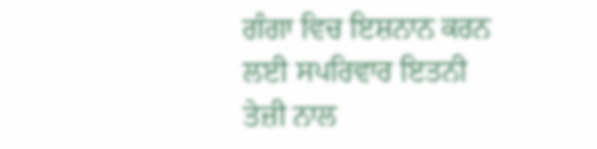ਗੰਗਾ ਵਿਚ ਇਸ਼ਨਾਨ ਕਰਨ ਲਈ ਸਪਰਿਵਾਰ ਇਤਨੀ ਤੇਜ਼ੀ ਨਾਲ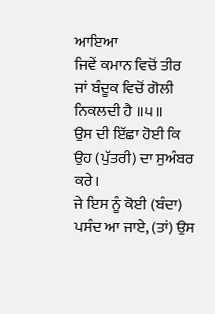ਆਇਆ
ਜਿਵੇਂ ਕਮਾਨ ਵਿਚੋਂ ਤੀਰ ਜਾਂ ਬੰਦੂਕ ਵਿਚੋਂ ਗੋਲੀ ਨਿਕਲਦੀ ਹੈ ॥੫॥
ਉਸ ਦੀ ਇੱਛਾ ਹੋਈ ਕਿ ਉਹ (ਪੁੱਤਰੀ) ਦਾ ਸੁਅੰਬਰ ਕਰੇ।
ਜੇ ਇਸ ਨੂੰ ਕੋਈ (ਬੰਦਾ) ਪਸੰਦ ਆ ਜਾਏ, (ਤਾਂ) ਉਸ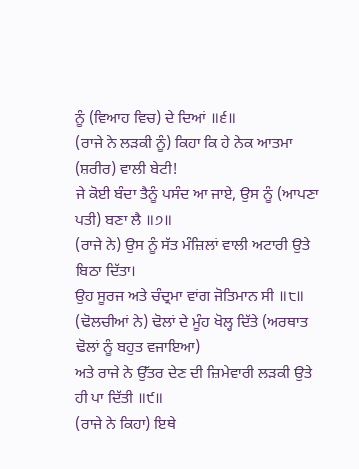ਨੂੰ (ਵਿਆਹ ਵਿਚ) ਦੇ ਦਿਆਂ ॥੬॥
(ਰਾਜੇ ਨੇ ਲੜਕੀ ਨੂੰ) ਕਿਹਾ ਕਿ ਹੇ ਨੇਕ ਆਤਮਾ (ਸ਼ਰੀਰ) ਵਾਲੀ ਬੇਟੀ!
ਜੇ ਕੋਈ ਬੰਦਾ ਤੈਨੂੰ ਪਸੰਦ ਆ ਜਾਏ, ਉਸ ਨੂੰ (ਆਪਣਾ ਪਤੀ) ਬਣਾ ਲੈ ॥੭॥
(ਰਾਜੇ ਨੇ) ਉਸ ਨੂੰ ਸੱਤ ਮੰਜ਼ਿਲਾਂ ਵਾਲੀ ਅਟਾਰੀ ਉਤੇ ਬਿਠਾ ਦਿੱਤਾ।
ਉਹ ਸੂਰਜ ਅਤੇ ਚੰਦ੍ਰਮਾ ਵਾਂਗ ਜੋਤਿਮਾਨ ਸੀ ॥੮॥
(ਢੋਲਚੀਆਂ ਨੇ) ਢੋਲਾਂ ਦੇ ਮੂੰਹ ਖੋਲ੍ਹ ਦਿੱਤੇ (ਅਰਥਾਤ ਢੋਲਾਂ ਨੂੰ ਬਹੁਤ ਵਜਾਇਆ)
ਅਤੇ ਰਾਜੇ ਨੇ ਉੱਤਰ ਦੇਣ ਦੀ ਜ਼ਿਮੇਵਾਰੀ ਲੜਕੀ ਉਤੇ ਹੀ ਪਾ ਦਿੱਤੀ ॥੯॥
(ਰਾਜੇ ਨੇ ਕਿਹਾ) ਇਥੇ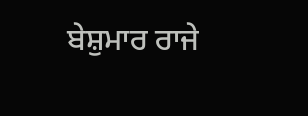ਬੇਸ਼ੁਮਾਰ ਰਾਜੇ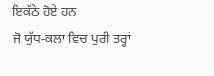ਇਕੱਠੇ ਹੋਏ ਹਨ
ਜੋ ਯੁੱਧ-ਕਲਾ ਵਿਚ ਪੁਰੀ ਤਰ੍ਹਾਂ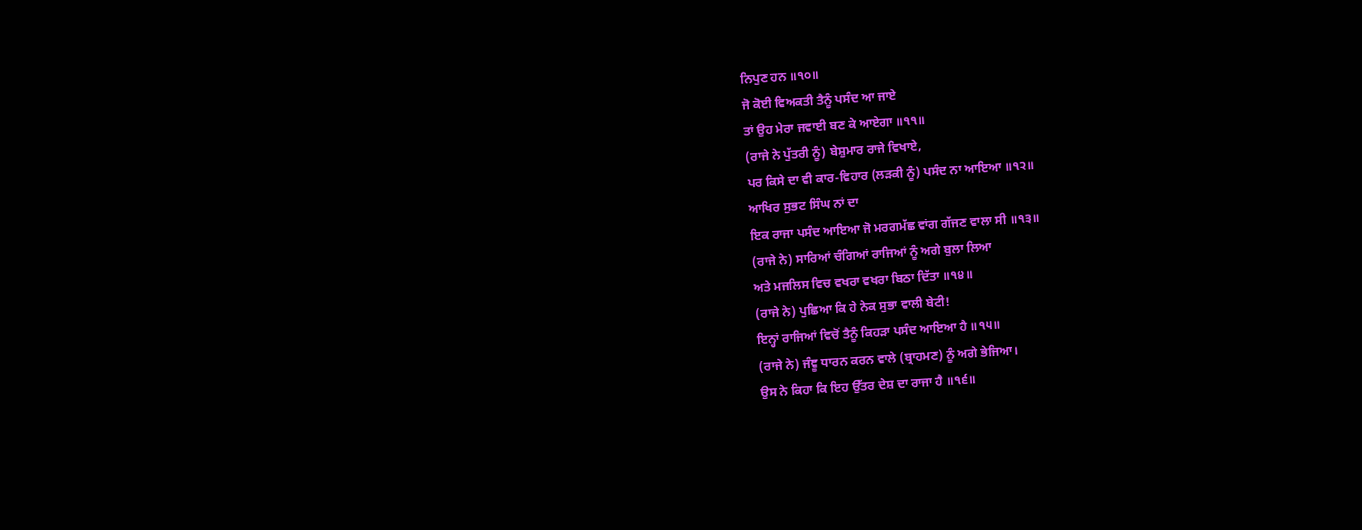ਨਿਪੁਣ ਹਨ ॥੧੦॥
ਜੋ ਕੋਈ ਵਿਅਕਤੀ ਤੈਨੂੰ ਪਸੰਦ ਆ ਜਾਏ
ਤਾਂ ਉਹ ਮੇਰਾ ਜਵਾਈ ਬਣ ਕੇ ਆਏਗਾ ॥੧੧॥
(ਰਾਜੇ ਨੇ ਪੁੱਤਰੀ ਨੂੰ) ਬੇਸ਼ੁਮਾਰ ਰਾਜੇ ਵਿਖਾਏ,
ਪਰ ਕਿਸੇ ਦਾ ਵੀ ਕਾਰ-ਵਿਹਾਰ (ਲੜਕੀ ਨੂੰ) ਪਸੰਦ ਨਾ ਆਇਆ ॥੧੨॥
ਆਖਿਰ ਸੁਭਟ ਸਿੰਘ ਨਾਂ ਦਾ
ਇਕ ਰਾਜਾ ਪਸੰਦ ਆਇਆ ਜੋ ਮਰਗਮੱਛ ਵਾਂਗ ਗੱਜਣ ਵਾਲਾ ਸੀ ॥੧੩॥
(ਰਾਜੇ ਨੇ) ਸਾਰਿਆਂ ਚੰਗਿਆਂ ਰਾਜਿਆਂ ਨੂੰ ਅਗੇ ਬੁਲਾ ਲਿਆ
ਅਤੇ ਮਜਲਿਸ ਵਿਚ ਵਖਰਾ ਵਖਰਾ ਬਿਠਾ ਦਿੱਤਾ ॥੧੪॥
(ਰਾਜੇ ਨੇ) ਪੁਛਿਆ ਕਿ ਹੇ ਨੇਕ ਸੁਭਾ ਵਾਲੀ ਬੇਟੀ!
ਇਨ੍ਹਾਂ ਰਾਜਿਆਂ ਵਿਚੋਂ ਤੈਨੂੰ ਕਿਹੜਾ ਪਸੰਦ ਆਇਆ ਹੈ ॥੧੫॥
(ਰਾਜੇ ਨੇ) ਜੰਞੂ ਧਾਰਨ ਕਰਨ ਵਾਲੇ (ਬ੍ਰਾਹਮਣ) ਨੂੰ ਅਗੇ ਭੇਜਿਆ।
ਉਸ ਨੇ ਕਿਹਾ ਕਿ ਇਹ ਉੱਤਰ ਦੇਸ਼ ਦਾ ਰਾਜਾ ਹੈ ॥੧੬॥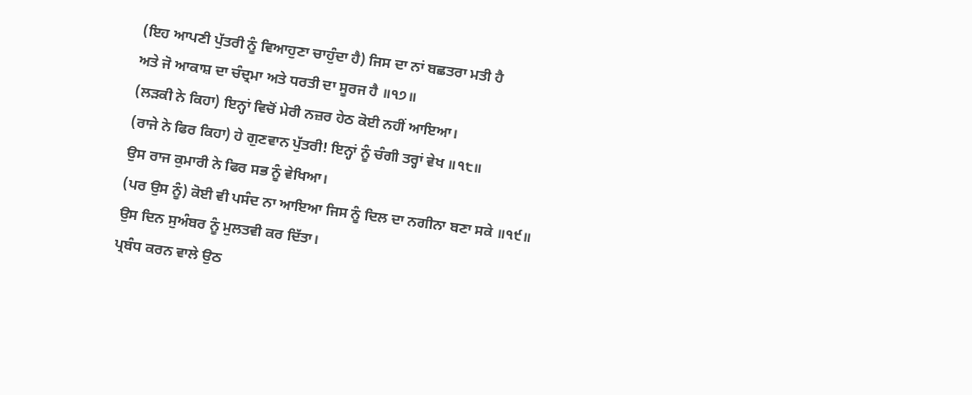(ਇਹ ਆਪਣੀ ਪੁੱਤਰੀ ਨੂੰ ਵਿਆਹੁਣਾ ਚਾਹੁੰਦਾ ਹੈ) ਜਿਸ ਦਾ ਨਾਂ ਬਛਤਰਾ ਮਤੀ ਹੈ
ਅਤੇ ਜੋ ਆਕਾਸ਼ ਦਾ ਚੰਦ੍ਰਮਾ ਅਤੇ ਧਰਤੀ ਦਾ ਸੂਰਜ ਹੈ ॥੧੭॥
(ਲੜਕੀ ਨੇ ਕਿਹਾ) ਇਨ੍ਹਾਂ ਵਿਚੋਂ ਮੇਰੀ ਨਜ਼ਰ ਹੇਠ ਕੋਈ ਨਹੀਂ ਆਇਆ।
(ਰਾਜੇ ਨੇ ਫਿਰ ਕਿਹਾ) ਹੇ ਗੁਣਵਾਨ ਪੁੱਤਰੀ! ਇਨ੍ਹਾਂ ਨੂੰ ਚੰਗੀ ਤਰ੍ਹਾਂ ਵੇਖ ॥੧੮॥
ਉਸ ਰਾਜ ਕੁਮਾਰੀ ਨੇ ਫਿਰ ਸਭ ਨੂੰ ਵੇਖਿਆ।
(ਪਰ ਉਸ ਨੂੰ) ਕੋਈ ਵੀ ਪਸੰਦ ਨਾ ਆਇਆ ਜਿਸ ਨੂੰ ਦਿਲ ਦਾ ਨਗੀਨਾ ਬਣਾ ਸਕੇ ॥੧੯॥
ਉਸ ਦਿਨ ਸੁਅੰਬਰ ਨੂੰ ਮੁਲਤਵੀ ਕਰ ਦਿੱਤਾ।
ਪ੍ਰਬੰਧ ਕਰਨ ਵਾਲੇ ਉਠ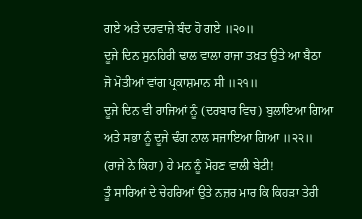ਗਏ ਅਤੇ ਦਰਵਾਜ਼ੇ ਬੰਦ ਹੋ ਗਏ ॥੨੦॥
ਦੂਜੇ ਦਿਨ ਸੁਨਹਿਰੀ ਢਾਲ ਵਾਲਾ ਰਾਜਾ ਤਖ਼ਤ ਉਤੇ ਆ ਬੈਠਾ
ਜੋ ਮੋਤੀਆਂ ਵਾਂਗ ਪ੍ਰਕਾਸ਼ਮਾਨ ਸੀ ॥੨੧॥
ਦੂਜੇ ਦਿਨ ਵੀ ਰਾਜਿਆਂ ਨੂੰ (ਦਰਬਾਰ ਵਿਚ) ਬੁਲਾਇਆ ਗਿਆ
ਅਤੇ ਸਭਾ ਨੂੰ ਦੂਜੇ ਢੰਗ ਨਾਲ ਸਜਾਇਆ ਗਿਆ ॥੨੨॥
(ਰਾਜੇ ਨੇ ਕਿਹਾ) ਹੇ ਮਨ ਨੂੰ ਮੋਹਣ ਵਾਲੀ ਬੇਟੀ!
ਤੂੰ ਸਾਰਿਆਂ ਦੇ ਚੇਹਰਿਆਂ ਉਤੇ ਨਜ਼ਰ ਮਾਰ ਕਿ ਕਿਹੜਾ ਤੇਰੀ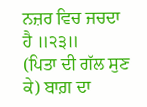ਨਜ਼ਰ ਵਿਚ ਜਚਦਾ ਹੈ ॥੨੩॥
(ਪਿਤਾ ਦੀ ਗੱਲ ਸੁਣ ਕੇ) ਬਾਗ਼ ਦਾ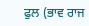ਫੁਲ (ਭਾਵ ਰਾਜ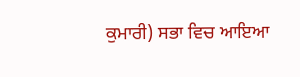ਕੁਮਾਰੀ) ਸਭਾ ਵਿਚ ਆਇਆ